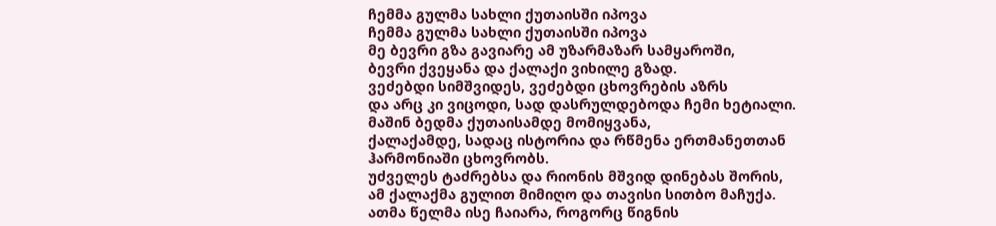ჩემმა გულმა სახლი ქუთაისში იპოვა
ჩემმა გულმა სახლი ქუთაისში იპოვა
მე ბევრი გზა გავიარე ამ უზარმაზარ სამყაროში,
ბევრი ქვეყანა და ქალაქი ვიხილე გზად.
ვეძებდი სიმშვიდეს, ვეძებდი ცხოვრების აზრს
და არც კი ვიცოდი, სად დასრულდებოდა ჩემი ხეტიალი.
მაშინ ბედმა ქუთაისამდე მომიყვანა,
ქალაქამდე, სადაც ისტორია და რწმენა ერთმანეთთან ჰარმონიაში ცხოვრობს.
უძველეს ტაძრებსა და რიონის მშვიდ დინებას შორის,
ამ ქალაქმა გულით მიმიღო და თავისი სითბო მაჩუქა.
ათმა წელმა ისე ჩაიარა, როგორც წიგნის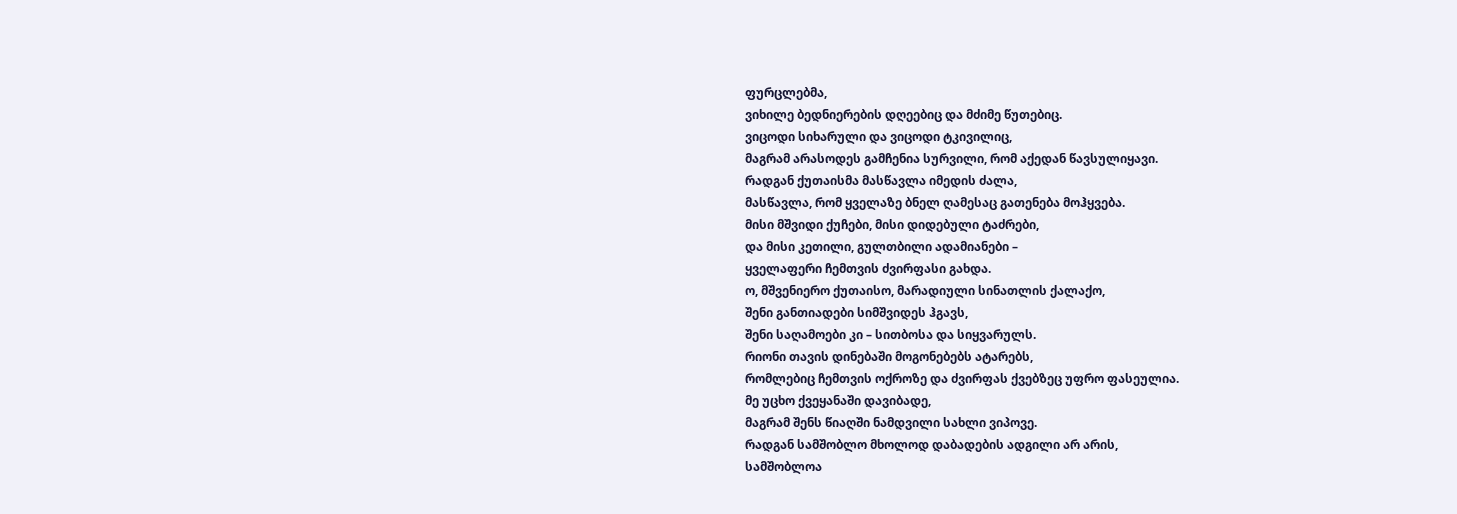ფურცლებმა,
ვიხილე ბედნიერების დღეებიც და მძიმე წუთებიც.
ვიცოდი სიხარული და ვიცოდი ტკივილიც,
მაგრამ არასოდეს გამჩენია სურვილი, რომ აქედან წავსულიყავი.
რადგან ქუთაისმა მასწავლა იმედის ძალა,
მასწავლა, რომ ყველაზე ბნელ ღამესაც გათენება მოჰყვება.
მისი მშვიდი ქუჩები, მისი დიდებული ტაძრები,
და მისი კეთილი, გულთბილი ადამიანები –
ყველაფერი ჩემთვის ძვირფასი გახდა.
ო, მშვენიერო ქუთაისო, მარადიული სინათლის ქალაქო,
შენი განთიადები სიმშვიდეს ჰგავს,
შენი საღამოები კი – სითბოსა და სიყვარულს.
რიონი თავის დინებაში მოგონებებს ატარებს,
რომლებიც ჩემთვის ოქროზე და ძვირფას ქვებზეც უფრო ფასეულია.
მე უცხო ქვეყანაში დავიბადე,
მაგრამ შენს წიაღში ნამდვილი სახლი ვიპოვე.
რადგან სამშობლო მხოლოდ დაბადების ადგილი არ არის,
სამშობლოა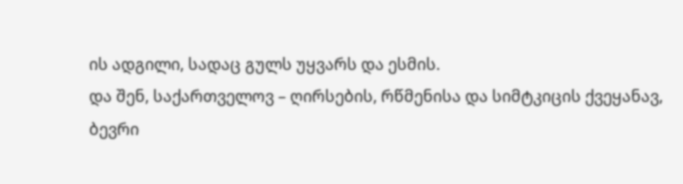ის ადგილი, სადაც გულს უყვარს და ესმის.
და შენ, საქართველოვ – ღირსების, რწმენისა და სიმტკიცის ქვეყანავ,
ბევრი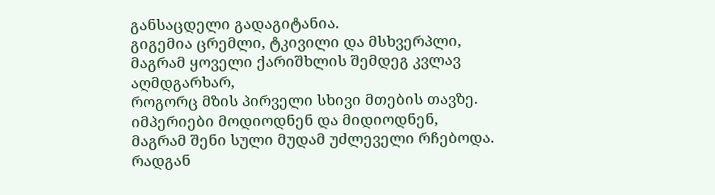განსაცდელი გადაგიტანია.
გიგემია ცრემლი, ტკივილი და მსხვერპლი,
მაგრამ ყოველი ქარიშხლის შემდეგ კვლავ აღმდგარხარ,
როგორც მზის პირველი სხივი მთების თავზე.
იმპერიები მოდიოდნენ და მიდიოდნენ,
მაგრამ შენი სული მუდამ უძლეველი რჩებოდა.
რადგან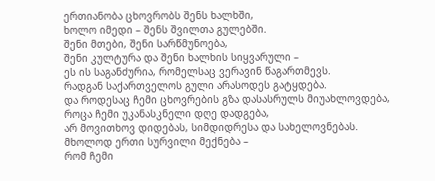ერთიანობა ცხოვრობს შენს ხალხში,
ხოლო იმედი – შენს შვილთა გულებში.
შენი მთები, შენი სარწმუნოება,
შენი კულტურა და შენი ხალხის სიყვარული –
ეს ის საგანძურია, რომელსაც ვერავინ წაგართმევს.
რადგან საქართველოს გული არასოდეს გატყდება.
და როდესაც ჩემი ცხოვრების გზა დასასრულს მიუახლოვდება,
როცა ჩემი უკანასკნელი დღე დადგება,
არ მოვითხოვ დიდებას, სიმდიდრესა და სახელოვნებას.
მხოლოდ ერთი სურვილი მექნება –
რომ ჩემი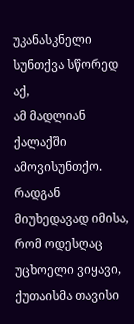უკანასკნელი სუნთქვა სწორედ აქ,
ამ მადლიან ქალაქში ამოვისუნთქო.
რადგან მიუხედავად იმისა, რომ ოდესღაც უცხოელი ვიყავი,
ქუთაისმა თავისი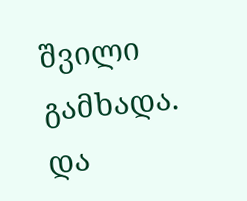შვილი გამხადა.
და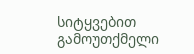სიტყვებით გამოუთქმელი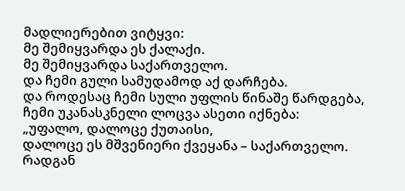მადლიერებით ვიტყვი:
მე შემიყვარდა ეს ქალაქი.
მე შემიყვარდა საქართველო.
და ჩემი გული სამუდამოდ აქ დარჩება.
და როდესაც ჩემი სული უფლის წინაშე წარდგება,
ჩემი უკანასკნელი ლოცვა ასეთი იქნება:
„უფალო, დალოცე ქუთაისი,
დალოცე ეს მშვენიერი ქვეყანა – საქართველო.
რადგან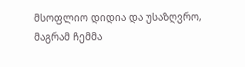მსოფლიო დიდია და უსაზღვრო,
მაგრამ ჩემმა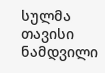სულმა თავისი ნამდვილი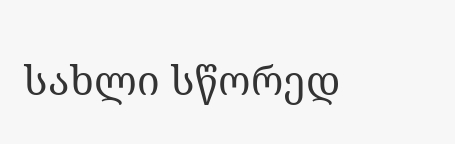სახლი სწორედ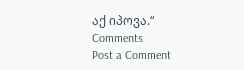აქ იპოვა.“
Comments
Post a Comment